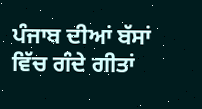ਪੰਜਾਬ ਦੀਆਂ ਬੱਸਾਂ ਵਿੱਚ ਗੰਦੇ ਗੀਤਾਂ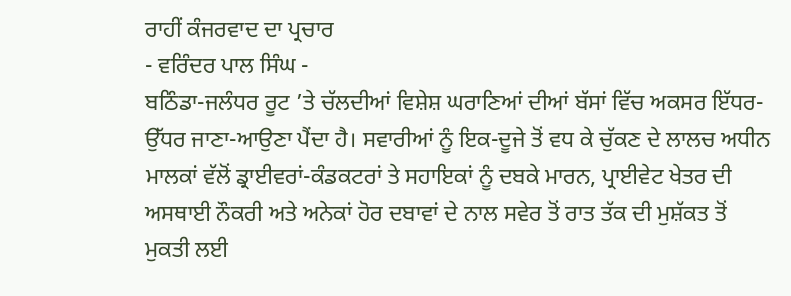ਰਾਹੀਂ ਕੰਜਰਵਾਦ ਦਾ ਪ੍ਰਚਾਰ
- ਵਰਿੰਦਰ ਪਾਲ ਸਿੰਘ -
ਬਠਿੰਡਾ-ਜਲੰਧਰ ਰੂਟ ’ਤੇ ਚੱਲਦੀਆਂ ਵਿਸ਼ੇਸ਼ ਘਰਾਣਿਆਂ ਦੀਆਂ ਬੱਸਾਂ ਵਿੱਚ ਅਕਸਰ ਇੱਧਰ-ਉੱਧਰ ਜਾਣਾ-ਆਉਣਾ ਪੈਂਦਾ ਹੈ। ਸਵਾਰੀਆਂ ਨੂੰ ਇਕ-ਦੂਜੇ ਤੋਂ ਵਧ ਕੇ ਚੁੱਕਣ ਦੇ ਲਾਲਚ ਅਧੀਨ ਮਾਲਕਾਂ ਵੱਲੋਂ ਡ੍ਰਾਈਵਰਾਂ-ਕੰਡਕਟਰਾਂ ਤੇ ਸਹਾਇਕਾਂ ਨੂੰ ਦਬਕੇ ਮਾਰਨ, ਪ੍ਰਾਈਵੇਟ ਖੇਤਰ ਦੀ ਅਸਥਾਈ ਨੌਕਰੀ ਅਤੇ ਅਨੇਕਾਂ ਹੋਰ ਦਬਾਵਾਂ ਦੇ ਨਾਲ ਸਵੇਰ ਤੋਂ ਰਾਤ ਤੱਕ ਦੀ ਮੁਸ਼ੱਕਤ ਤੋਂ ਮੁਕਤੀ ਲਈ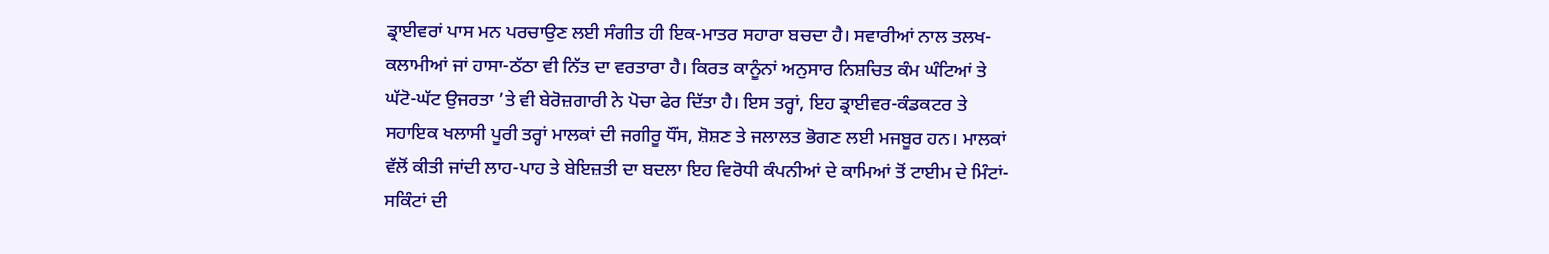ਡ੍ਰਾਈਵਰਾਂ ਪਾਸ ਮਨ ਪਰਚਾਉਣ ਲਈ ਸੰਗੀਤ ਹੀ ਇਕ-ਮਾਤਰ ਸਹਾਰਾ ਬਚਦਾ ਹੈ। ਸਵਾਰੀਆਂ ਨਾਲ ਤਲਖ-ਕਲਾਮੀਆਂ ਜਾਂ ਹਾਸਾ-ਠੱਠਾ ਵੀ ਨਿੱਤ ਦਾ ਵਰਤਾਰਾ ਹੈ। ਕਿਰਤ ਕਾਨੂੰਨਾਂ ਅਨੁਸਾਰ ਨਿਸ਼ਚਿਤ ਕੰਮ ਘੰਟਿਆਂ ਤੇ ਘੱਟੋ-ਘੱਟ ਉਜਰਤਾ ’ਤੇ ਵੀ ਬੇਰੋਜ਼ਗਾਰੀ ਨੇ ਪੋਚਾ ਫੇਰ ਦਿੱਤਾ ਹੈ। ਇਸ ਤਰ੍ਹਾਂ, ਇਹ ਡ੍ਰਾਈਵਰ-ਕੰਡਕਟਰ ਤੇ ਸਹਾਇਕ ਖਲਾਸੀ ਪੂਰੀ ਤਰ੍ਹਾਂ ਮਾਲਕਾਂ ਦੀ ਜਗੀਰੂ ਧੌਂਸ, ਸ਼ੋਸ਼ਣ ਤੇ ਜਲਾਲਤ ਭੋਗਣ ਲਈ ਮਜਬੂਰ ਹਨ। ਮਾਲਕਾਂ ਵੱਲੋਂ ਕੀਤੀ ਜਾਂਦੀ ਲਾਹ-ਪਾਹ ਤੇ ਬੇਇਜ਼ਤੀ ਦਾ ਬਦਲਾ ਇਹ ਵਿਰੋਧੀ ਕੰਪਨੀਆਂ ਦੇ ਕਾਮਿਆਂ ਤੋਂ ਟਾਈਮ ਦੇ ਮਿੰਟਾਂ-ਸਕਿੰਟਾਂ ਦੀ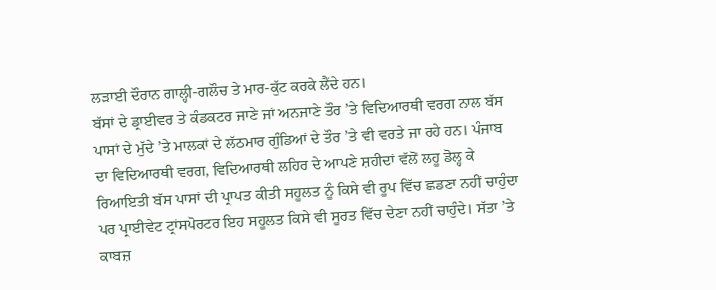ਲੜਾਈ ਦੌਰਾਨ ਗਾਲ੍ਹੀ-ਗਲੌਚ ਤੇ ਮਾਰ-ਕੁੱਟ ਕਰਕੇ ਲੈਂਦੇ ਹਨ।
ਬੱਸਾਂ ਦੇ ਡ੍ਰਾਈਵਰ ਤੇ ਕੰਡਕਟਰ ਜਾਣੇ ਜਾਂ ਅਨਜਾਣੇ ਤੌਰ ’ਤੇ ਵਿਦਿਆਰਥੀ ਵਰਗ ਨਾਲ ਬੱਸ ਪਾਸਾਂ ਦੇ ਮੁੱਦੇ ’ਤੇ ਮਾਲਕਾਂ ਦੇ ਲੱਠਮਾਰ ਗੁੰਡਿਆਂ ਦੇ ਤੌਰ ’ਤੇ ਵੀ ਵਰਤੇ ਜਾ ਰਹੇ ਹਨ। ਪੰਜਾਬ ਦਾ ਵਿਦਿਆਰਥੀ ਵਰਗ, ਵਿਦਿਆਰਥੀ ਲਹਿਰ ਦੇ ਆਪਣੇ ਸ਼ਹੀਦਾਂ ਵੱਲੋਂ ਲਹੂ ਡੋਲ੍ਹ ਕੇ ਰਿਆਇਤੀ ਬੱਸ ਪਾਸਾਂ ਦੀ ਪ੍ਰਾਪਤ ਕੀਤੀ ਸਹੂਲਤ ਨੂੰ ਕਿਸੇ ਵੀ ਰੂਪ ਵਿੱਚ ਛਡਣਾ ਨਹੀਂ ਚਾਹੁੰਦਾ ਪਰ ਪ੍ਰਾਈਵੇਟ ਟ੍ਰਾਂਸਪੋਰਟਰ ਇਹ ਸਹੂਲਤ ਕਿਸੇ ਵੀ ਸੂਰਤ ਵਿੱਚ ਦੇਣਾ ਨਹੀਂ ਚਾਹੁੰਦੇ। ਸੱਤਾ ’ਤੇ ਕਾਬਜ਼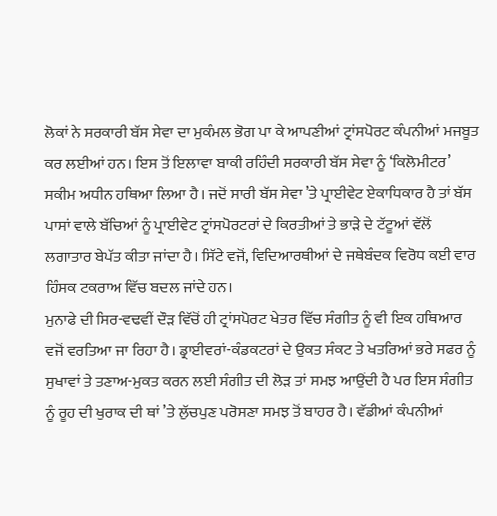ਲੋਕਾਂ ਨੇ ਸਰਕਾਰੀ ਬੱਸ ਸੇਵਾ ਦਾ ਮੁਕੰਮਲ ਭੋਗ ਪਾ ਕੇ ਆਪਣੀਆਂ ਟ੍ਰਾਂਸਪੋਰਟ ਕੰਪਨੀਆਂ ਮਜਬੂਤ ਕਰ ਲਈਆਂ ਹਨ। ਇਸ ਤੋਂ ਇਲਾਵਾ ਬਾਕੀ ਰਹਿੰਦੀ ਸਰਕਾਰੀ ਬੱਸ ਸੇਵਾ ਨੂੰ ‘ਕਿਲੋਮੀਟਰ’ ਸਕੀਮ ਅਧੀਨ ਹਥਿਆ ਲਿਆ ਹੈ। ਜਦੋਂ ਸਾਰੀ ਬੱਸ ਸੇਵਾ ’ਤੇ ਪ੍ਰਾਈਵੇਟ ਏਕਾਧਿਕਾਰ ਹੈ ਤਾਂ ਬੱਸ ਪਾਸਾਂ ਵਾਲੇ ਬੱਚਿਆਂ ਨੂੰ ਪ੍ਰਾਈਵੇਟ ਟ੍ਰਾਂਸਪੋਰਟਰਾਂ ਦੇ ਕਿਰਤੀਆਂ ਤੇ ਭਾੜੇ ਦੇ ਟੱਟੂਆਂ ਵੱਲੋਂ ਲਗਾਤਾਰ ਬੇਪੱਤ ਕੀਤਾ ਜਾਂਦਾ ਹੈ। ਸਿੱਟੇ ਵਜੋਂ, ਵਿਦਿਆਰਥੀਆਂ ਦੇ ਜਥੇਬੰਦਕ ਵਿਰੋਧ ਕਈ ਵਾਰ ਹਿੰਸਕ ਟਕਰਾਅ ਵਿੱਚ ਬਦਲ ਜਾਂਦੇ ਹਨ।
ਮੁਨਾਫੇ ਦੀ ਸਿਰ-ਵਢਵੀਂ ਦੌੜ ਵਿੱਚੋਂ ਹੀ ਟ੍ਰਾਂਸਪੋਰਟ ਖੇਤਰ ਵਿੱਚ ਸੰਗੀਤ ਨੂੰ ਵੀ ਇਕ ਹਥਿਆਰ ਵਜੋਂ ਵਰਤਿਆ ਜਾ ਰਿਹਾ ਹੈ। ਡ੍ਰਾਈਵਰਾਂ-ਕੰਡਕਟਰਾਂ ਦੇ ਉਕਤ ਸੰਕਟ ਤੇ ਖਤਰਿਆਂ ਭਰੇ ਸਫਰ ਨੂੰ ਸੁਖਾਵਾਂ ਤੇ ਤਣਾਅ-ਮੁਕਤ ਕਰਨ ਲਈ ਸੰਗੀਤ ਦੀ ਲੋੜ ਤਾਂ ਸਮਝ ਆਉਂਦੀ ਹੈ ਪਰ ਇਸ ਸੰਗੀਤ ਨੂੰ ਰੂਹ ਦੀ ਖੁਰਾਕ ਦੀ ਥਾਂ ’ਤੇ ਲੁੱਚਪੁਣ ਪਰੋਸਣਾ ਸਮਝ ਤੋਂ ਬਾਹਰ ਹੈ। ਵੱਡੀਆਂ ਕੰਪਨੀਆਂ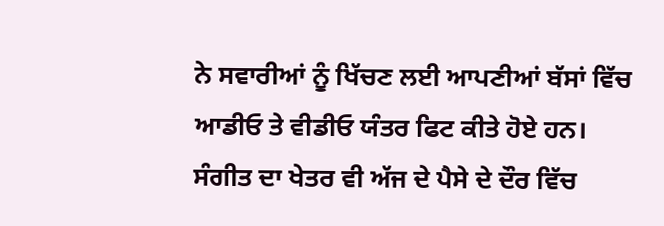ਨੇ ਸਵਾਰੀਆਂ ਨੂੰ ਖਿੱਚਣ ਲਈ ਆਪਣੀਆਂ ਬੱਸਾਂ ਵਿੱਚ ਆਡੀਓ ਤੇ ਵੀਡੀਓ ਯੰਤਰ ਫਿਟ ਕੀਤੇ ਹੋਏ ਹਨ। ਸੰਗੀਤ ਦਾ ਖੇਤਰ ਵੀ ਅੱਜ ਦੇ ਪੈਸੇ ਦੇ ਦੌਰ ਵਿੱਚ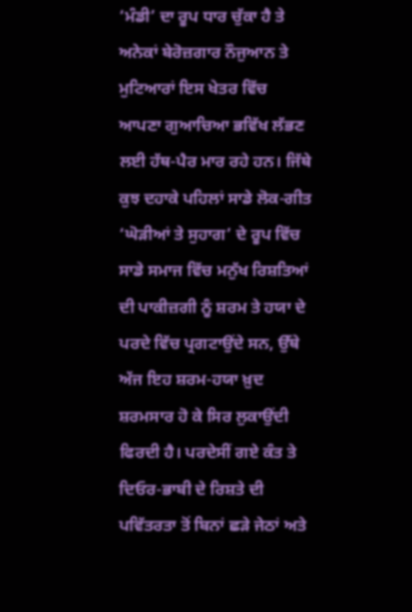‘ਮੰਡੀ’ ਦਾ ਰੂਪ ਧਾਰ ਚੁੱਕਾ ਹੈ ਤੇ ਅਨੇਕਾਂ ਬੇਰੋਜ਼ਗਾਰ ਨੌਜੁਆਨ ਤੇ ਮੁਟਿਆਰਾਂ ਇਸ ਖੇਤਰ ਵਿੱਚ ਆਪਣਾ ਗੁਆਚਿਆ ਭਵਿੱਖ ਲੱਭਣ ਲਈ ਹੱਥ-ਪੈਰ ਮਾਰ ਰਹੇ ਹਨ। ਜਿੱਥੇ ਕੁਝ ਦਹਾਕੇ ਪਹਿਲਾਂ ਸਾਡੇ ਲੋਕ-ਗੀਤ ‘ਘੋੜੀਆਂ ਤੇ ਸੁਹਾਗ’ ਦੇ ਰੂਪ ਵਿੱਚ ਸਾਡੇ ਸਮਾਜ ਵਿੱਚ ਮਨੁੱਖ ਰਿਸ਼ਤਿਆਂ ਦੀ ਪਾਕੀਜ਼ਗੀ ਨੂੰ ਸ਼ਰਮ ਤੇ ਹਯਾ ਦੇ ਪਰਦੇ ਵਿੱਚ ਪ੍ਰਗਟਾਉਂਦੇ ਸਨ, ਉੱਥੇ ਅੱਜ ਇਹ ਸ਼ਰਮ-ਹਯਾ ਖ਼ੁਦ ਸ਼ਰਮਸਾਰ ਹੋ ਕੇ ਸਿਰ ਲੁਕਾਉਂਦੀ ਫਿਰਦੀ ਹੈ। ਪਰਦੇਸੀਂ ਗਏ ਕੰਤ ਤੇ ਦਿਓਰ-ਭਾਬੀ ਦੇ ਰਿਸ਼ਤੇ ਦੀ ਪਵਿੱਤਰਤਾ ਤੋਂ ਬਿਨਾਂ ਛੜੇ ਜੇਠਾਂ ਅਤੇ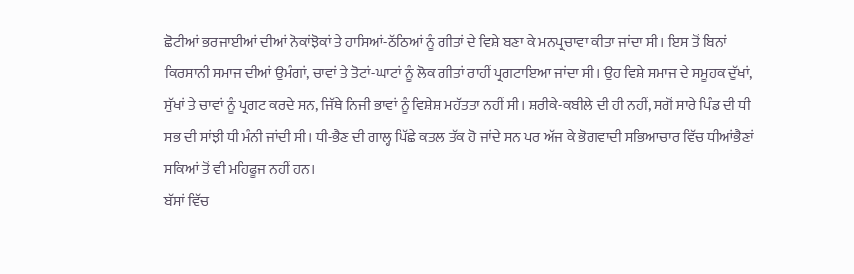ਛੋਟੀਆਂ ਭਰਜਾਈਆਂ ਦੀਆਂ ਨੋਕਾਂਝੋਕਾਂ ਤੇ ਹਾਸਿਆਂ-ਠੱਠਿਆਂ ਨੂੰ ਗੀਤਾਂ ਦੇ ਵਿਸ਼ੇ ਬਣਾ ਕੇ ਮਨਪ੍ਰਚਾਵਾ ਕੀਤਾ ਜਾਂਦਾ ਸੀ। ਇਸ ਤੋਂ ਬਿਨਾਂ ਕਿਰਸਾਨੀ ਸਮਾਜ ਦੀਆਂ ਉਮੰਗਾਂ, ਚਾਵਾਂ ਤੇ ਤੋਟਾਂ-ਘਾਟਾਂ ਨੂੰ ਲੋਕ ਗੀਤਾਂ ਰਾਹੀਂ ਪ੍ਰਗਟਾਇਆ ਜਾਂਦਾ ਸੀ। ਉਹ ਵਿਸ਼ੇ ਸਮਾਜ ਦੇ ਸਮੂਹਕ ਦੁੱਖਾਂ, ਸੁੱਖਾਂ ਤੇ ਚਾਵਾਂ ਨੂੰ ਪ੍ਰਗਟ ਕਰਦੇ ਸਨ, ਜਿੱਥੇ ਨਿਜੀ ਭਾਵਾਂ ਨੂੰ ਵਿਸ਼ੇਸ਼ ਮਹੱਤਤਾ ਨਹੀਂ ਸੀ। ਸ਼ਰੀਕੇ-ਕਬੀਲੇ ਦੀ ਹੀ ਨਹੀਂ, ਸਗੋਂ ਸਾਰੇ ਪਿੰਡ ਦੀ ਧੀ ਸਭ ਦੀ ਸਾਂਝੀ ਧੀ ਮੰਨੀ ਜਾਂਦੀ ਸੀ। ਧੀ-ਭੈਣ ਦੀ ਗਾਲ੍ਹ ਪਿੱਛੇ ਕਤਲ ਤੱਕ ਹੋ ਜਾਂਦੇ ਸਨ ਪਰ ਅੱਜ ਕੇ ਭੋਗਵਾਦੀ ਸਭਿਆਚਾਰ ਵਿੱਚ ਧੀਆਂਭੈਣਾਂ ਸਕਿਆਂ ਤੋਂ ਵੀ ਮਹਿਫੂਜ ਨਹੀਂ ਹਨ।
ਬੱਸਾਂ ਵਿੱਚ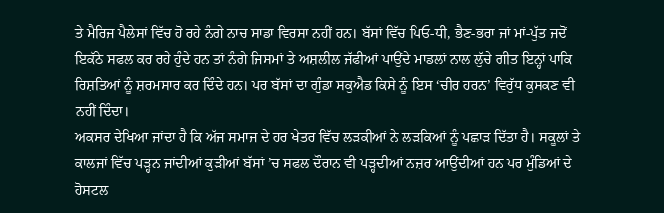ਤੇ ਮੈਰਿਜ ਪੈਲੇਸਾਂ ਵਿੱਚ ਹੋ ਰਹੇ ਨੰਗੇ ਨਾਚ ਸਾਡਾ ਵਿਰਸਾ ਨਹੀਂ ਹਨ। ਬੱਸਾਂ ਵਿੱਚ ਪਿਓ-ਧੀ, ਭੈਣ-ਭਰਾ ਜਾਂ ਮਾਂ-ਪੁੱਤ ਜਦੋਂ ਇਕੱਠੇ ਸਫਲ ਕਰ ਰਹੇ ਹੁੰਦੇ ਹਨ ਤਾਂ ਨੰਗੇ ਜਿਸਮਾਂ ਤੇ ਅਸ਼ਲੀਲ ਜੱਫੀਆਂ ਪਾਉਂਦੇ ਮਾਡਲਾਂ ਨਾਲ ਲੁੱਚੇ ਗੀਤ ਇਨ੍ਹਾਂ ਪਾਕਿ ਰਿਸ਼ਤਿਆਂ ਨੂੰ ਸ਼ਰਮਸਾਰ ਕਰ ਦਿੰਦੇ ਹਨ। ਪਰ ਬੱਸਾਂ ਦਾ ਗੁੰਡਾ ਸਕੁਐਡ ਕਿਸੇ ਨੂੰ ਇਸ ‘ਚੀਰ ਹਰਨ’ ਵਿਰੁੱਧ ਕੁਸਕਣ ਵੀ ਨਹੀਂ ਦਿੰਦਾ।
ਅਕਸਰ ਦੇਖਿਆ ਜਾਂਦਾ ਹੈ ਕਿ ਅੱਜ ਸਮਾਜ ਦੇ ਹਰ ਖੇਤਰ ਵਿੱਚ ਲੜਕੀਆਂ ਨੇ ਲੜਕਿਆਂ ਨੂੰ ਪਛਾੜ ਦਿੱਤਾ ਹੈ। ਸਕੂਲਾਂ ਤੇ ਕਾਲਜਾਂ ਵਿੱਚ ਪੜ੍ਹਨ ਜਾਂਦੀਆਂ ਕੁੜੀਆਂ ਬੱਸਾਂ ’ਚ ਸਫਲ ਦੌਰਾਨ ਵੀ ਪੜ੍ਹਦੀਆਂ ਨਜ਼ਰ ਆਉਂਦੀਆਂ ਹਨ ਪਰ ਮੁੰਡਿਆਂ ਦੇ ਹੋਸਟਲ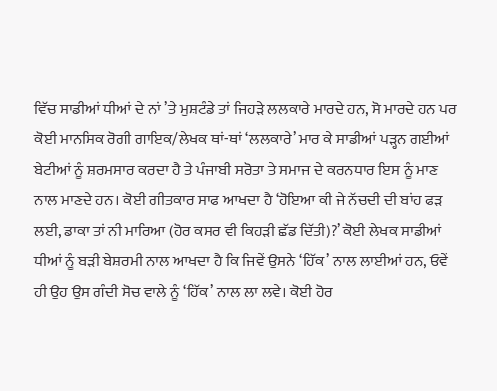ਵਿੱਚ ਸਾਡੀਆਂ ਧੀਆਂ ਦੇ ਨਾਂ ’ਤੇ ਮੁਸ਼ਟੰਡੇ ਤਾਂ ਜਿਹੜੇ ਲਲਕਾਰੇ ਮਾਰਦੇ ਹਨ, ਸੋ ਮਾਰਦੇ ਹਨ ਪਰ ਕੋਈ ਮਾਨਸਿਕ ਰੋਗੀ ਗਾਇਕ/ਲੇਖਕ ਥਾਂ-ਥਾਂ ‘ਲਲਕਾਰੇ’ ਮਾਰ ਕੇ ਸਾਡੀਆਂ ਪੜ੍ਹਨ ਗਈਆਂ ਬੇਟੀਆਂ ਨੂੰ ਸ਼ਰਮਸਾਰ ਕਰਦਾ ਹੈ ਤੇ ਪੰਜਾਬੀ ਸਰੋਤਾ ਤੇ ਸਮਾਜ ਦੇ ਕਰਨਧਾਰ ਇਸ ਨੂੰ ਮਾਣ ਨਾਲ ਮਾਣਦੇ ਹਨ। ਕੋਈ ਗੀਤਕਾਰ ਸਾਫ ਆਖਦਾ ਹੈ ‘ਹੋਇਆ ਕੀ ਜੇ ਨੱਚਦੀ ਦੀ ਬਾਂਹ ਫੜ ਲਈ, ਡਾਕਾ ਤਾਂ ਨੀ ਮਾਰਿਆ (ਹੋਰ ਕਸਰ ਵੀ ਕਿਹੜੀ ਛੱਡ ਦਿੱਤੀ)?’ ਕੋਈ ਲੇਖਕ ਸਾਡੀਆਂ ਧੀਆਂ ਨੂੰ ਬੜੀ ਬੇਸ਼ਰਮੀ ਨਾਲ ਆਖਦਾ ਹੈ ਕਿ ਜਿਵੇਂ ਉਸਨੇ ‘ਹਿੱਕ’ ਨਾਲ ਲਾਈਆਂ ਹਨ, ਓਵੇਂ ਹੀ ਉਹ ਉਸ ਗੰਦੀ ਸੋਚ ਵਾਲੇ ਨੂੰ ‘ਹਿੱਕ’ ਨਾਲ ਲਾ ਲਵੇ। ਕੋਈ ਹੋਰ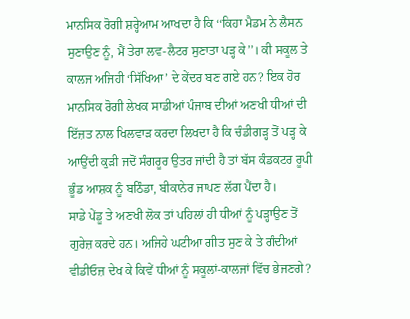ਮਾਨਸਿਕ ਰੋਗੀ ਸ਼ਰ੍ਹੇਆਮ ਆਖਦਾ ਹੈ ਕਿ ‘‘ਕਿਹਾ ਮੈਡਮ ਨੇ ਲੈਸਨ ਸੁਣਾਉਣ ਨੂੰ, ਮੈਂ ਤੇਰਾ ਲਵ-ਲੈਟਰ ਸੁਣਾਤਾ ਪੜ੍ਹ ਕੇ’’। ਕੀ ਸਕੂਲ ਤੇ ਕਾਲਜ ਅਜਿਹੀ ‘ਸਿੱਖਿਆ’ ਦੇ ਕੇਂਦਰ ਬਣ ਗਏ ਹਨ? ਇਕ ਹੋਰ ਮਾਨਸਿਕ ਰੋਗੀ ਲੇਖਕ ਸਾਡੀਆਂ ਪੰਜਾਬ ਦੀਆਂ ਅਣਖੀ ਧੀਆਂ ਦੀ ਇੱਜ਼ਤ ਨਾਲ ਖਿਲਵਾੜ ਕਰਦਾ ਲਿਖਦਾ ਹੈ ਕਿ ਚੰਡੀਗੜ੍ਹ ਤੋਂ ਪੜ੍ਹ ਕੇ ਆਉਂਦੀ ਕੁੜੀ ਜਦੋਂ ਸੰਗਰੂਰ ਉਤਰ ਜਾਂਦੀ ਹੈ ਤਾਂ ਬੱਸ ਕੰਡਕਟਰ ਰੂਪੀ ਭੂੰਡ ਆਸ਼ਕ ਨੂੰ ਬਠਿੰਡਾ, ਬੀਕਾਨੇਰ ਜਾਪਣ ਲੱਗ ਪੈਂਦਾ ਹੈ।
ਸਾਡੇ ਪੇਂਡੂ ਤੇ ਅਣਖੀ ਲੋਕ ਤਾਂ ਪਹਿਲਾਂ ਹੀ ਧੀਆਂ ਨੂੰ ਪੜ੍ਹਾਉਣ ਤੋਂ ਗੁਰੇਜ਼ ਕਰਦੇ ਹਨ। ਅਜਿਹੇ ਘਟੀਆ ਗੀਤ ਸੁਣ ਕੇ ਤੇ ਗੰਦੀਆਂ ਵੀਡੀਓਜ਼ ਦੇਖ ਕੇ ਕਿਵੇਂ ਧੀਆਂ ਨੂੰ ਸਕੂਲਾਂ-ਕਾਲਜਾਂ ਵਿੱਚ ਭੇਜਣਗੇ?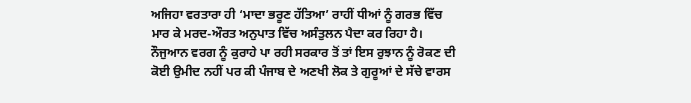ਅਜਿਹਾ ਵਰਤਾਰਾ ਹੀ ‘ਮਾਦਾ ਭਰੂਣ ਹੱਤਿਆ’ ਰਾਹੀਂ ਧੀਆਂ ਨੂੰ ਗਰਭ ਵਿੱਚ ਮਾਰ ਕੇ ਮਰਦ-ਔਰਤ ਅਨੁਪਾਤ ਵਿੱਚ ਅਸੰਤੁਲਨ ਪੈਦਾ ਕਰ ਰਿਹਾ ਹੈ। ਨੌਜੁਆਨ ਵਰਗ ਨੂੰ ਕੁਰਾਹੇ ਪਾ ਰਹੀ ਸਰਕਾਰ ਤੋਂ ਤਾਂ ਇਸ ਰੁਝਾਨ ਨੂੰ ਰੋਕਣ ਦੀ ਕੋਈ ਉਮੀਦ ਨਹੀਂ ਪਰ ਕੀ ਪੰਜਾਬ ਦੇ ਅਣਖੀ ਲੋਕ ਤੇ ਗੁਰੂਆਂ ਦੇ ਸੱਚੇ ਵਾਰਸ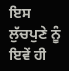ਇਸ ਲੁੱਚਪੁਣੇ ਨੂੰ ਇਵੇਂ ਹੀ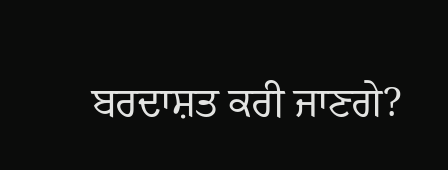ਬਰਦਾਸ਼ਤ ਕਰੀ ਜਾਣਗੇ?